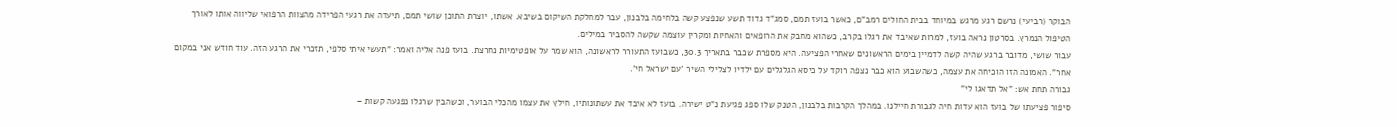הבוקר (רביעי) נרשם רגע מרגש במיוחד בבית החולים רמב"ם, כאשר בועז תמם, סמג"ד גדוד תשע שנפצע קשה בלחימה בלבנון, עבר למחלקת השיקום בשיבא. אשתו, יוצרת התוכן שושי תמם, תיעדה את רגעי הפרידה מהצוות הרפואי שליווה אותו לאורך הטיפול הנמרץ. בסרטון נראה בועז, למרות שאיבד את רגלו בקרב, כשהוא מחבק את הרופאים והאחיות ומקרין עוצמה שקשה להסביר במילים.
עבור שושי, מדובר ברגע שהיה קשה לדמיין בימים הראשונים שאחרי הפציעה. היא מספרת שכבר בתאריך 30.3, כשבועז התעורר לראשונה, הוא שמר על אופטימיות נחרצת. בועז פנה אליה ואמר: "תעשי איתי סלפי, תזכרי את הרגע הזה. עוד חודש אני במקום אחר". האמונה הזו הוכיחה את עצמה, כשהשבוע הוא כבר נצפה רוקד על כיסא הגלגלים עם ילדיו לצלילי השיר 'עם ישראל חי'.
גבורה תחת אש: "אל תדאגו לי"
סיפור פציעתו של בועז הוא עדות חיה לגבורת חיילנו. במהלך הקרבות בלבנון, הטנק שלו ספג פגיעת נ"ט ישירה. בועז לא איבד את עשתונותיו, חילץ את עצמו מהכלי הבוער, וכשהבין שרגלו נפגעה קשות –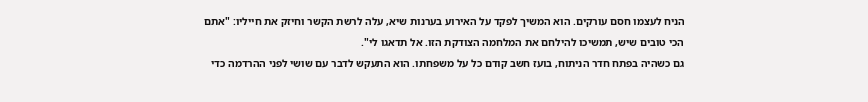הניח לעצמו חסם עורקים. הוא המשיך לפקד על האירוע בערנות שיא, עלה לרשת הקשר וחיזק את חייליו: "אתם הכי טובים שיש, תמשיכו להילחם את המלחמה הצודקת הזו. אל תדאגו לי".
גם כשהיה בפתח חדר הניתוח, בועז חשב קודם כל על משפחתו. הוא התעקש לדבר עם שושי לפני ההרדמה כדי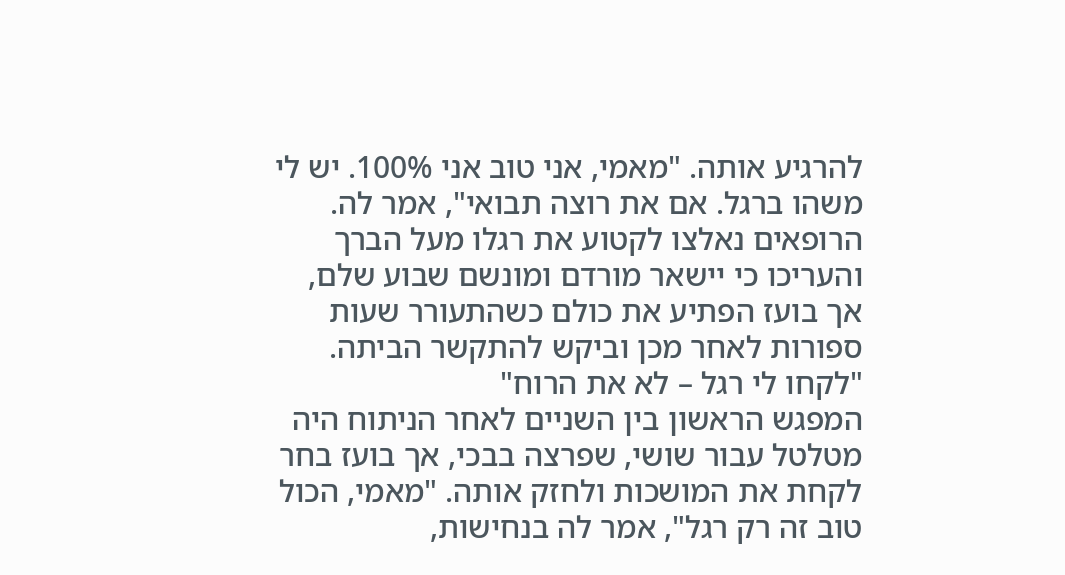להרגיע אותה. "מאמי, אני טוב אני 100%. יש לי משהו ברגל. אם את רוצה תבואי", אמר לה. הרופאים נאלצו לקטוע את רגלו מעל הברך והעריכו כי יישאר מורדם ומונשם שבוע שלם, אך בועז הפתיע את כולם כשהתעורר שעות ספורות לאחר מכן וביקש להתקשר הביתה.
"לקחו לי רגל – לא את הרוח"
המפגש הראשון בין השניים לאחר הניתוח היה מטלטל עבור שושי, שפרצה בבכי, אך בועז בחר לקחת את המושכות ולחזק אותה. "מאמי, הכול טוב זה רק רגל", אמר לה בנחישות,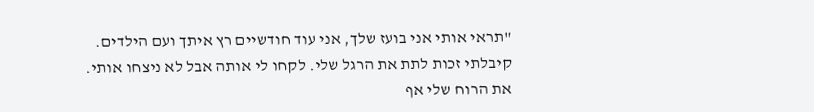"תראי אותי אני בועז שלך, אני עוד חודשיים רץ איתך ועם הילדים. קיבלתי זכות לתת את הרגל שלי. לקחו לי אותה אבל לא ניצחו אותי. את הרוח שלי אף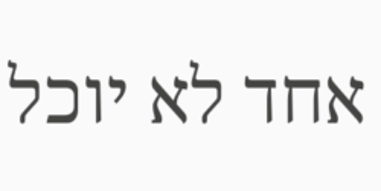אחד לא יוכל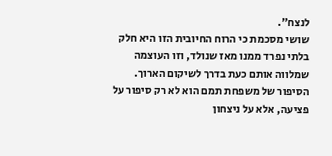לנצח".
שושי מסכמת כי הרוח החיובית הזו היא חלק בלתי נפרד ממנו מאז שנולד, וזו העוצמה שמלווה אותם כעת בדרך לשיקום הארוך. הסיפור של משפחת תמם הוא לא רק סיפור על פציעה, אלא על ניצחון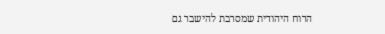הרוח היהודית שמסרבת להישבר גם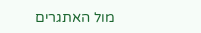מול האתגרים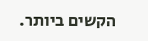הקשים ביותר.